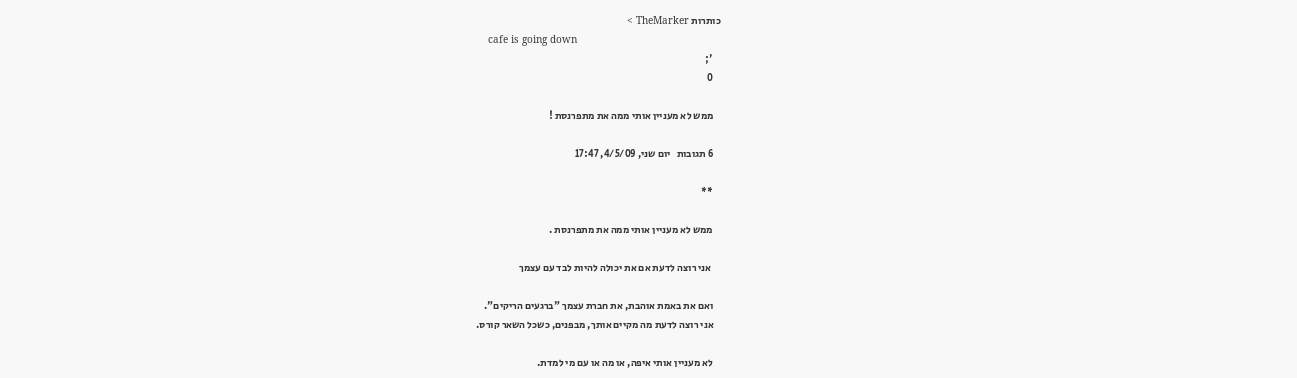כותרות TheMarker >
    cafe is going down
    ';
    0

    ממש לא מעניין אותי ממה את מתפרנסת !

    6 תגובות   יום שני, 4/5/09, 17:47

    **

    ממש לא מעניין אותי ממה את מתפרנסת .

     אני רוצה לדעת אם את יכולה להיות לבד עם עצמך

    ואם את באמת אוהבת, את חברת עצמך "ברגעים הריקים".
    אני רוצה לדעת מה מקיים אותך, מבפנים, כשכל השאר קורס.

    לא מעניין אותי איפה, או מה או עם מי למדת.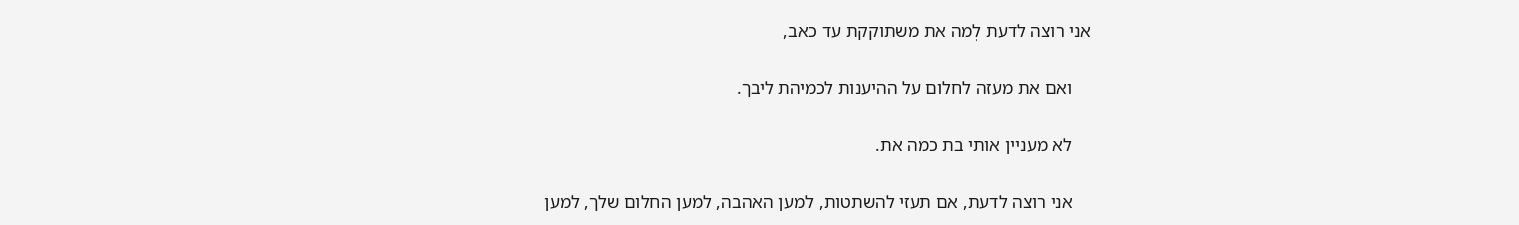אני רוצה לדעת לְמה את משתוקקת עד כאב,

    ואם את מעזה לחלום על ההיענות לכמיהת ליבך.

    לא מעניין אותי בת כמה את.

    אני רוצה לדעת, אם תעזי להשתטות, למען האהבה, למען החלום שלך, למען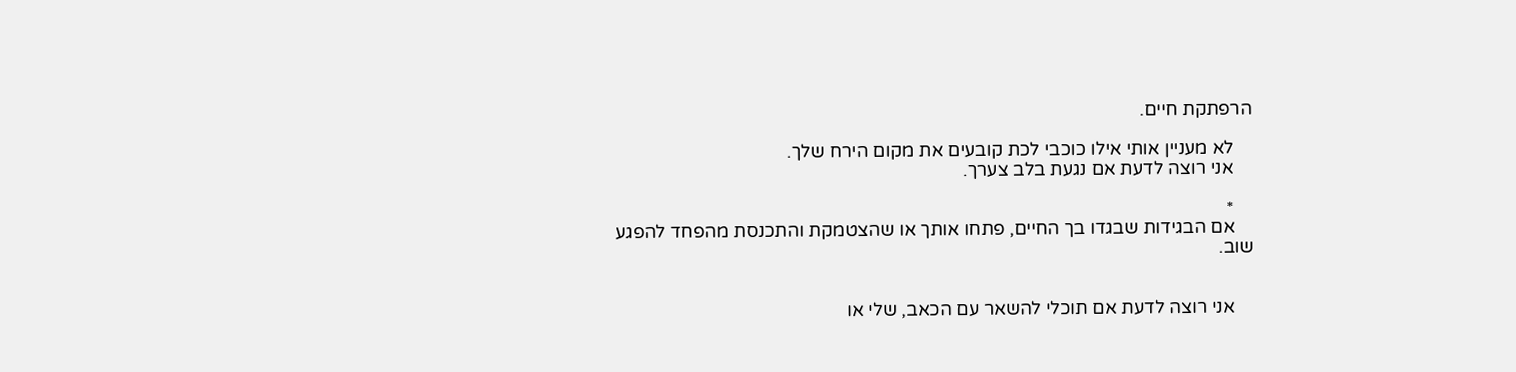הרפתקת חיים.

    לא מעניין אותי אילו כוכבי לכת קובעים את מקום הירח שלך.
    אני רוצה לדעת אם נגעת בלב צערך.

    *
    אם הבגידות שבגדו בך החיים, פתחו אותך או שהצטמקת והתכנסת מהפחד להפגע שוב.


    אני רוצה לדעת אם תוכלי להשאר עם הכאב, שלי או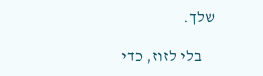שלך.

    בלי לזוז, כדי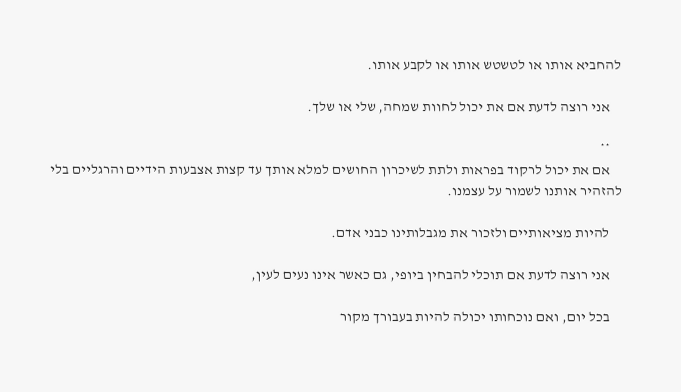להחביא אותו או לטשטש אותו או לקבע אותו.

    אני רוצה לדעת אם את יכול לחוות שמחה, שלי או שלך.

    **
    אם את יכול לרקוד בפראות ולתת לשיכרון החושים למלא אותך עד קצות אצבעות הידיים והרגליים בלי להזהיר אותנו לשמור על עצמנו.

    להיות מציאותיים ולזכור את מגבלותינו כבני אדם.

    אני רוצה לדעת אם תוכלי להבחין ביופי, גם כאשר אינו נעים לעין,

    בכל יום, ואם נוכחותו יכולה להיות בעבורך מקור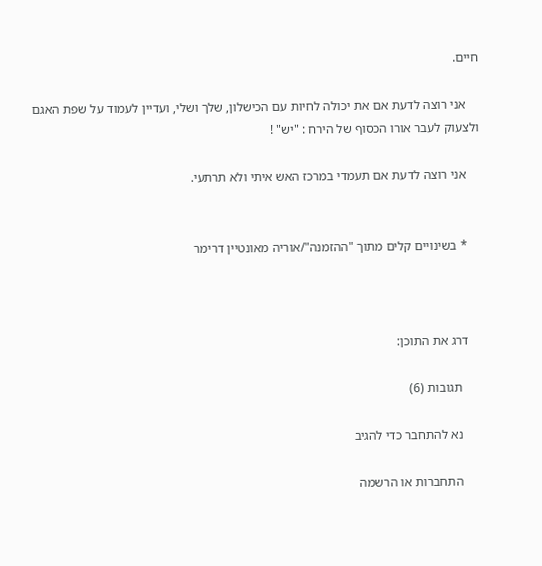חיים.

    אני רוצה לדעת אם את יכולה לחיות עם הכישלון, שלך ושלי, ועדיין לעמוד על שפת האגם ולצעוק לעבר אורו הכסוף של הירח : "יש" !

    אני רוצה לדעת אם תעמדי במרכז האש איתי ולא תרתעי.


    * בשינויים קלים מתוך "ההזמנה"/אוריה מאונטיין דרימר



    דרג את התוכן:

      תגובות (6)

      נא להתחבר כדי להגיב

      התחברות או הרשמה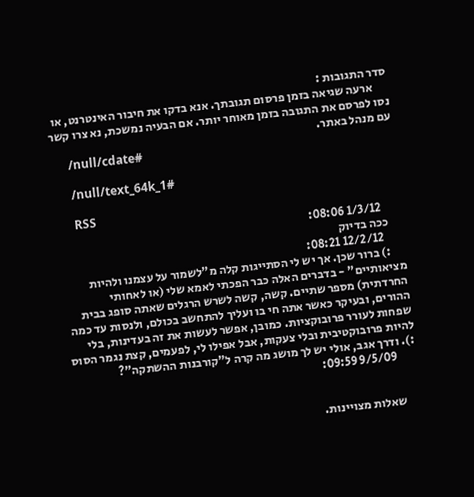סדר התגובות :
      ארעה שגיאה בזמן פרסום תגובתך. אנא בדקו את חיבור האינטרנט, או נסו לפרסם את התגובה בזמן מאוחר יותר. אם הבעיה נמשכת, נא צרו קשר עם מנהל באתר.
      /null/cdate#

      /null/text_64k_1#

      RSS
        1/3/12 08:06:
      ככה בדיוק
        12/2/12 08:21:
      :) ברור שכן. אך יש לי הסתייגות קלה מ"לשמור על עצמנו ולהיות מציאותיים" - בדברים האלה כבר הפכתי לאמא שלי (או לאחותי החרדתית) מספר שתיים. קשה, קשה לשרש הרגלים שאתה סופג בבית ההורים, ובעיקר כאשר אתה חי בו ועליך להתחשב בכולם, ולנסות עד כמה שפחות לעורר פרובוקציות. כמובן, אפשר לעשות את זה בעדינות, בלי להיות פרובוקטיבית ובלי צעקות, אבל אפילו לי, לפעמים, קצת נגמר הסוס :). ודרך אגב, אולי יש לך מושג מה קרה ל"קורבנות ההשתקה"?
        9/5/09 09:59:


      שאלות מצויינות.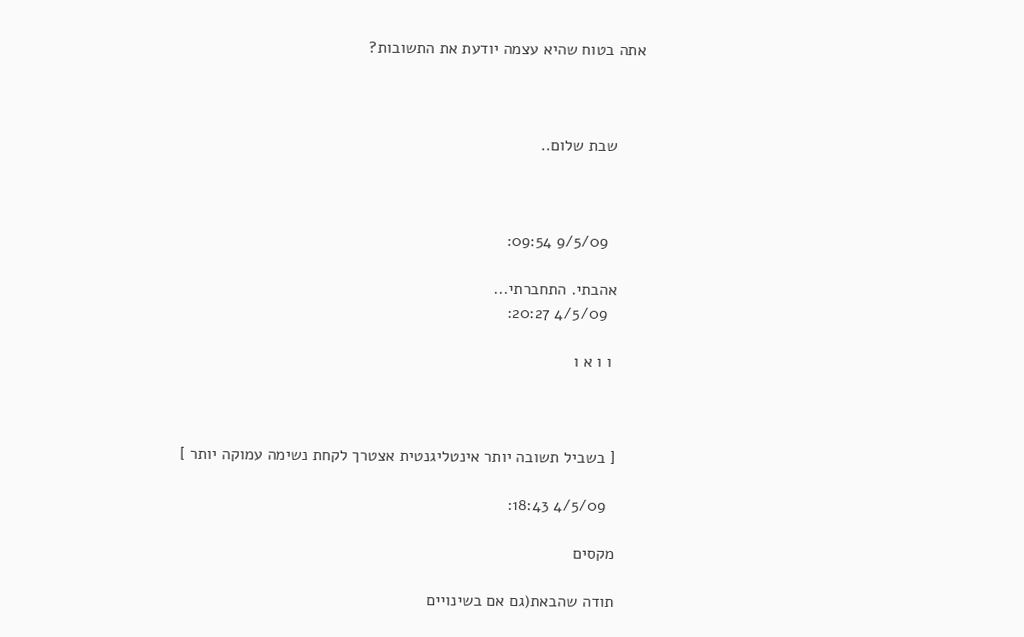אתה בטוח שהיא עצמה יודעת את התשובות?



      שבת שלום..



        9/5/09 09:54:

      אהבתי. התחברתי...
        4/5/09 20:27:

       ו ו א ו



      [ בשביל תשובה יותר אינטליגנטית אצטרך לקחת נשימה עמוקה יותר ]

        4/5/09 18:43:

      מקסים

      תודה שהבאת(גם אם בשינויים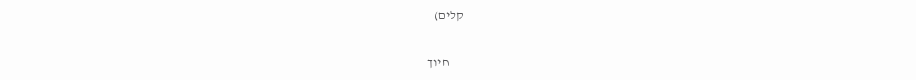קלים)

      חיוך